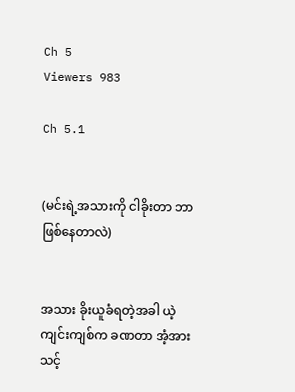Ch 5
Viewers 983

Ch 5.1


(မင်းရဲ့အသားကို ငါခိုးတာ ဘာဖြစ်နေတာလဲ)


အသား ခိုးယူခံရတဲ့အခါ ယဲ့ကျင်းကျစ်က ခဏတာ အံ့အားသင့်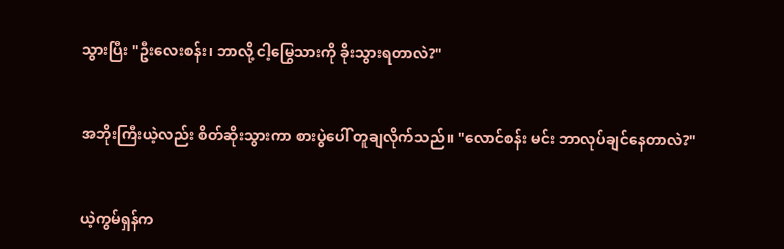သွားပြီး "ဦးလေးစန်း၊ ဘာလို့ ငါ့မြွေသားကို ခိုးသွားရတာလဲ?"


အဘိုးကြီးယဲ့လည်း စိတ်ဆိုးသွားကာ စားပွဲပေါ် တူချလိုက်သည်။ "လောင်စန်း မင်း ဘာလုပ်ချင်နေတာလဲ?"


ယဲ့ကွမ်ရှန်က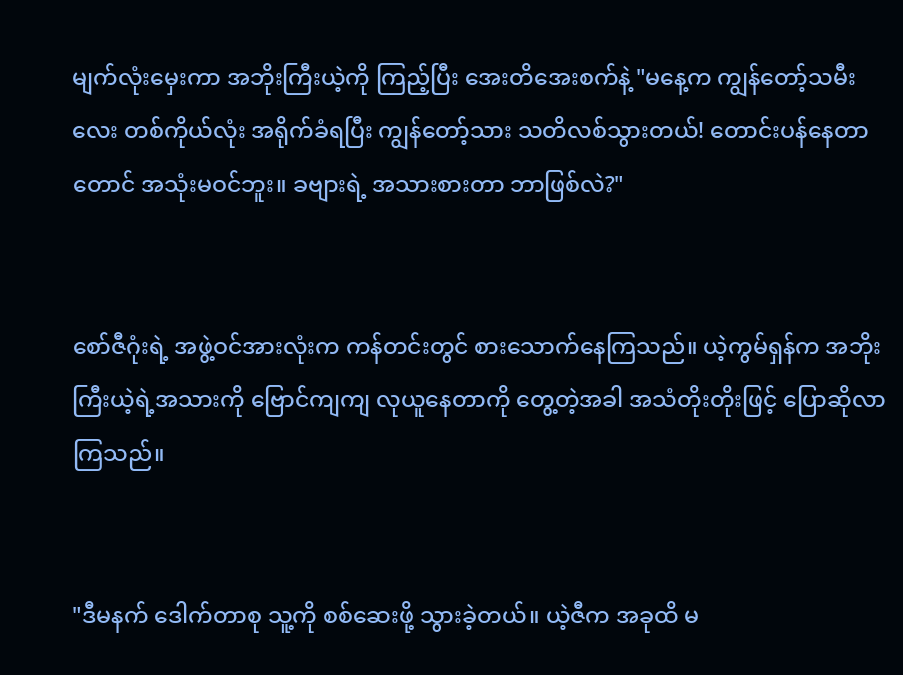မျက်လုံးမှေးကာ အဘိုးကြီးယဲ့ကို ကြည့်ပြီး အေးတိအေးစက်နဲ့ "မနေ့က ကျွန်တော့်သမီးလေး တစ်ကိုယ်လုံး အရိုက်ခံရပြီး ကျွန်တော့်သား သတိလစ်သွားတယ်! တောင်းပန်နေတာတောင် အသုံးမဝင်ဘူး။ ခဗျားရဲ့ အသားစားတာ ဘာဖြစ်လဲ?"


စော်ဇီဂုံးရဲ့ အဖွဲ့ဝင်အားလုံးက ကန်တင်းတွင် စားသောက်နေကြသည်။ ယဲ့ကွမ်ရှန်က အဘိုးကြီးယဲ့ရဲ့အသားကို ဗြောင်ကျကျ လုယူနေတာကို တွေ့တဲ့အခါ အသံတိုးတိုးဖြင့် ပြောဆိုလာကြသည်။


"ဒီမနက် ဒေါက်တာစု သူ့ကို စစ်ဆေးဖို့ သွားခဲ့တယ်။ ယဲ့ဇီက အခုထိ မ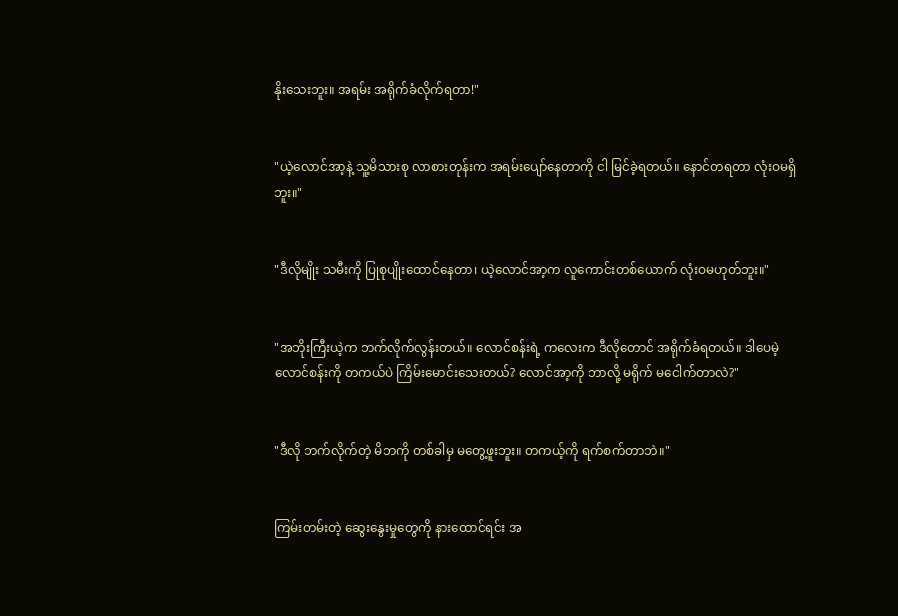နိုးသေးဘူး။ အရမ်း အရိုက်ခံလိုက်ရတာ!"


"ယဲ့လောင်အာ့နဲ့ သူ့မိသားစု လာစားတုန်းက အရမ်းပျော်နေတာကို ငါ မြင်ခဲ့ရတယ်။ နောင်တရတာ လုံးဝမရှိဘူး။"


"ဒီလိုမျိုး သမီးကို ပြုစုပျိုးထောင်နေတာ၊ ယဲ့လောင်အာ့က လူကောင်းတစ်ယောက် လုံးဝမဟုတ်ဘူး။"


"အဘိုးကြီးယဲ့က ဘက်လိုက်လွန်းတယ်။ လောင်စန်းရဲ့ ကလေးက ဒီလိုတောင် အရိုက်ခံရတယ်။ ဒါပေမဲ့ လောင်စန်းကို တကယ်ပဲ ကြိမ်းမောင်းသေးတယ်? လောင်အာ့ကို ဘာလို့ မရိုက် မငေါက်တာလဲ?"


"ဒီလို ဘက်လိုက်တဲ့ မိဘကို တစ်ခါမှ မတွေ့ဖူးဘူး။ တကယ့်ကို ရက်စက်တာဘဲ။"


ကြမ်းတမ်းတဲ့ ဆွေးနွေးမှုတွေကို နားထောင်ရင်း အ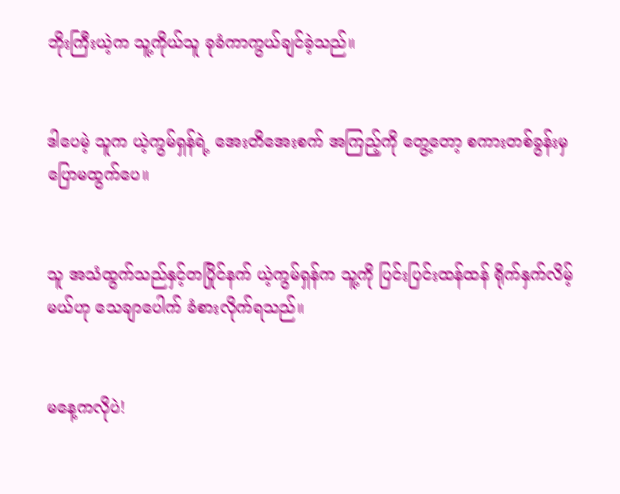ဘိုးကြီးယဲ့က သူ့ကိုယ်သူ ခုခံကာကွယ်ချင်ခဲ့သည်။


ဒါပေမဲ့ သူက ယဲ့ကွမ်ရှန်ရဲ့ အေးတိအေးစက် အကြည့်ကို တွေ့တော့ စကားတစ်ခွန်းမှ ပြောမထွက်ပေ။


သူ အသံထွက်သည်နှင့်တပြိုင်နက် ယဲ့ကွမ်ရှန်က သူ့ကို ပြင်းပြင်းထန်ထန် ရိုက်နှက်လိမ့်မယ်ဟု သေချာပေါက် ခံစားလိုက်ရသည်။


မနေ့ကလိုပဲ!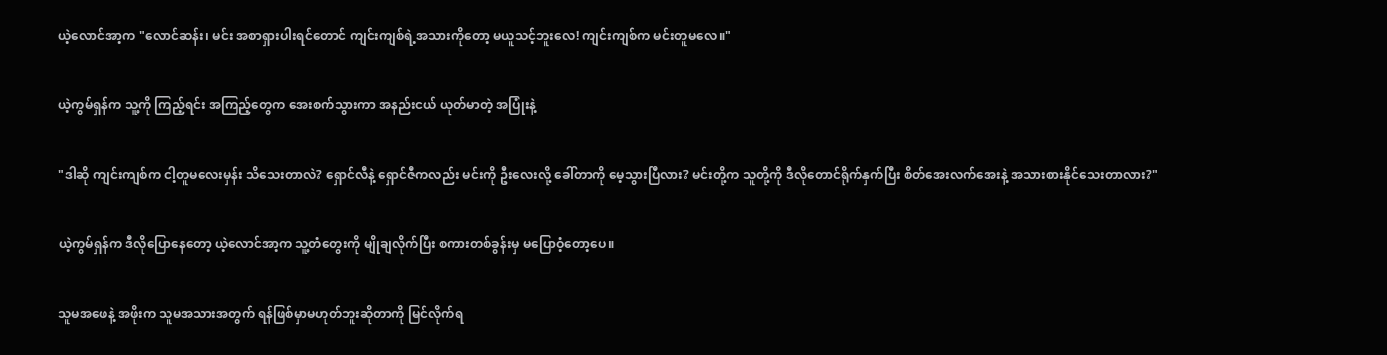ယဲ့လောင်အာ့က "လောင်ဆန်း၊ မင်း အစာရှားပါးရင်တောင် ကျင်းကျစ်ရဲ့အသားကိုတော့ မယူသင့်ဘူးလေ! ကျင်းကျစ်က မင်းတူမလေ။"


ယဲ့ကွမ်ရှန်က သူ့ကို ကြည့်ရင်း အကြည့်တွေက အေးစက်သွားကာ အနည်းငယ် ယုတ်မာတဲ့ အပြုံးနဲ့


"ဒါဆို ကျင်းကျစ်က ငါ့တူမလေးမှန်း သိသေးတာလဲ? ရှောင်လီနဲ့ ရှောင်ဇီကလည်း မင်းကို ဦးလေးလို့ ခေါ်တာကို မေ့သွားပြီလား? မင်းတို့က သူတို့ကို ဒီလိုတောင်ရိုက်နှက်ပြီး စိတ်အေးလက်အေးနဲ့ အသားစားနိုင်သေးတာလား?"


ယဲ့ကွမ်ရှန်က ဒီလိုပြောနေတော့ ယဲ့လောင်အာ့က သူ့တံတွေးကို မျိုချလိုက်ပြီး စကားတစ်ခွန်းမှ မပြောဝံ့တော့ပေ။


သူမအဖေနဲ့ အဖိုးက သူမအသားအတွက် ရန်ဖြစ်မှာမဟုတ်ဘူးဆိုတာကို မြင်လိုက်ရ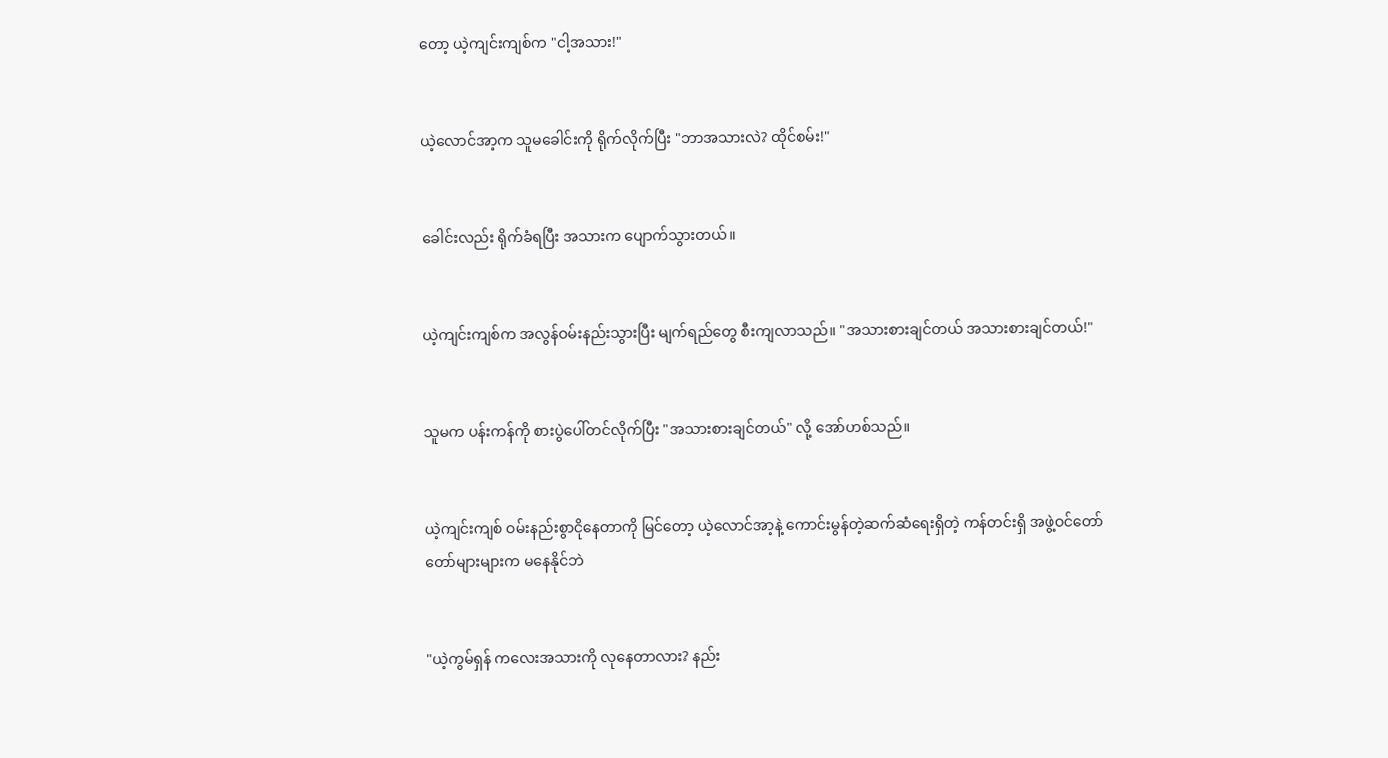တော့ ယဲ့ကျင်းကျစ်က "ငါ့အသား!"


ယဲ့လောင်အာ့က သူမခေါင်းကို ရိုက်လိုက်ပြီး "ဘာအသားလဲ? ထိုင်စမ်း!"


ခေါင်းလည်း ရိုက်ခံရပြီး အသားက ပျောက်သွားတယ်။


ယဲ့ကျင်းကျစ်က အလွန်ဝမ်းနည်းသွားပြီး မျက်ရည်တွေ စီးကျလာသည်။ "အသားစားချင်တယ် အသားစားချင်တယ်!"


သူမက ပန်းကန်ကို စားပွဲပေါ်တင်လိုက်ပြီး "အသားစားချင်တယ်" လို့ အော်ဟစ်သည်။


ယဲ့ကျင်းကျစ် ဝမ်းနည်းစွာငိုနေတာကို မြင်တော့ ယဲ့လောင်အာ့နဲ့ ကောင်းမွန်တဲ့ဆက်ဆံရေးရှိတဲ့ ကန်တင်းရှိ အဖွဲ့ဝင်တော်တော်များများက မနေနိုင်ဘဲ


"ယဲ့ကွမ်ရှန် ကလေးအသားကို လုနေတာလား? နည်း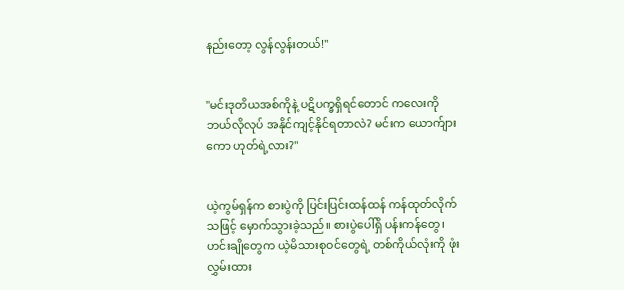နည်းတော့ လွန်လွန်းတယ်!"


"မင်းဒုတိယအစ်ကိုနဲ့ ပဋိပက္ခရှိရင်တောင် ကလေးကို ဘယ်လိုလုပ် အနိုင်ကျင့်နိုင်ရတာလဲ? မင်းက ယောက်ျားကော ဟုတ်ရဲ့လား?"


ယဲ့ကွမ်ရှန်က စားပွဲကို ပြင်းပြင်းထန်ထန် ကန်ထုတ်လိုက်သဖြင့် မှောက်သွားခဲ့သည်။ စားပွဲပေါ်ရှိ ပန်းကန်တွေ၊ ဟင်းချိုတွေက ယဲ့မိသားစုဝင်တွေရဲ့ တစ်ကိုယ်လုံးကို ဖုံးလွှမ်းထား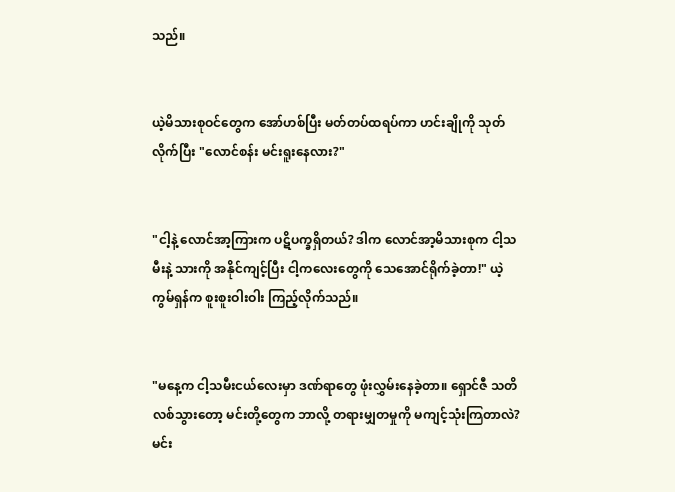သည်။


ယဲ့မိသားစုဝင်တွေက အော်ဟစ်ပြီး မတ်တပ်ထရပ်ကာ ဟင်းချိုကို သုတ်လိုက်ပြီး "လောင်စန်း မင်းရူးနေလား?"


"ငါ့နဲ့ လောင်အာ့ကြားက ပဋိပက္ခရှိတယ်? ဒါက လောင်အာ့မိသားစုက ငါ့သမီးနဲ့ သားကို အနိုင်ကျင့်ပြီး ငါ့ကလေးတွေကို သေအောင်ရိုက်ခဲ့တာ!" ယဲ့ကွမ်ရှန်က စူးစူးဝါးဝါး ကြည့်လိုက်သည်။


"မနေ့က ငါ့သမီးငယ်လေးမှာ ဒဏ်ရာတွေ ဖုံးလွှမ်းနေခဲ့တာ။ ရှောင်ဇီ သတိလစ်သွားတော့ မင်းတို့တွေက ဘာလို့ တရားမျှတမှုကို မကျင့်သုံးကြတာလဲ? မင်း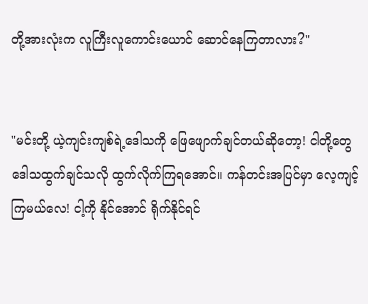တို့အားလုံးက လူကြီးလူကောင်းယောင် ဆောင်နေကြတာလား?"


"မင်းတို့ ယဲ့ကျင်းကျစ်ရဲ့ဒေါသကို ဖြေဖျောက်ချင်တယ်ဆိုတော့! ငါတို့တွေ ဒေါသထွက်ချင်သလို ထွက်လိုက်ကြရအောင်။ ကန်တင်းအပြင်မှာ လေ့ကျင့်ကြမယ်လေ! ငါ့ကို နိုင်အောင် ရိုက်နိုင်ရင်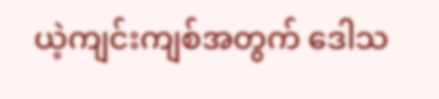ယဲ့ကျင်းကျစ်အတွက် ဒေါသ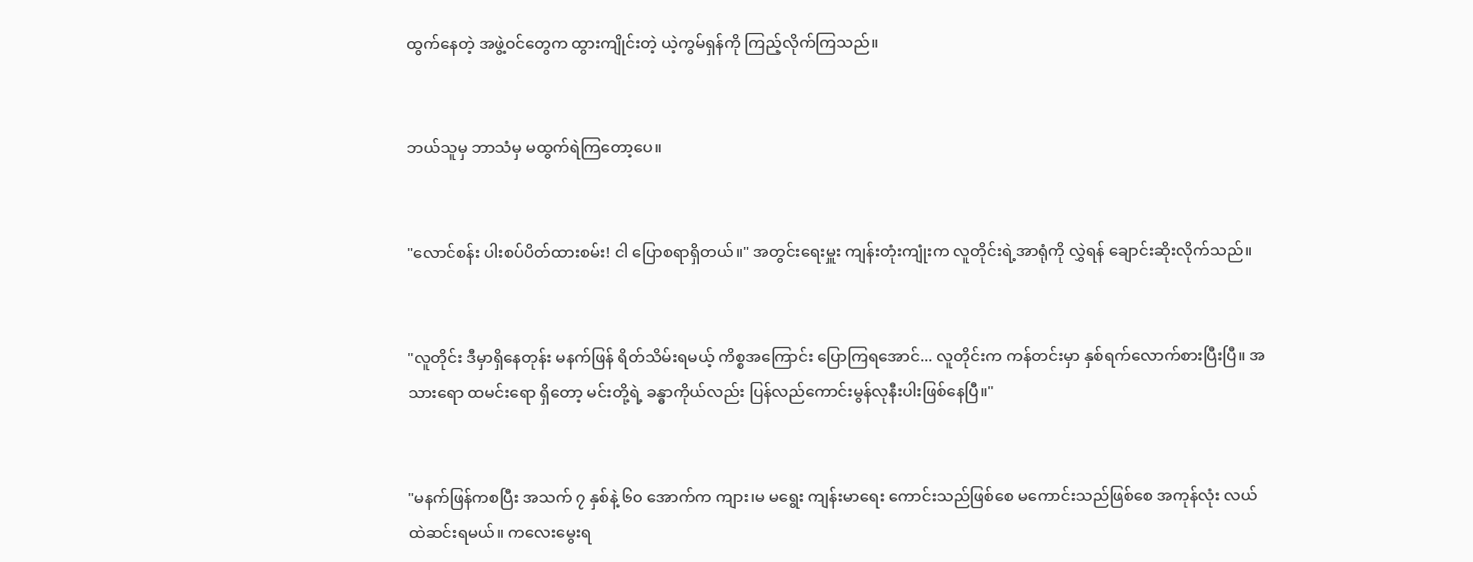ထွက်နေတဲ့ အဖွဲ့ဝင်တွေက ထွားကျိုင်းတဲ့ ယဲ့ကွမ်ရှန်ကို ကြည့်လိုက်ကြသည်။


ဘယ်သူမှ ဘာသံမှ မထွက်ရဲကြတော့ပေ။


"လောင်စန်း ပါးစပ်ပိတ်ထားစမ်း! ငါ ပြောစရာရှိတယ်။" အတွင်းရေးမှူး ကျန်းတုံးကျုံးက လူတိုင်းရဲ့အာရုံကို လွှဲရန် ချောင်းဆိုးလိုက်သည်။


"လူတိုင်း ဒီမှာရှိနေတုန်း မနက်ဖြန် ရိတ်သိမ်းရမယ့် ကိစ္စအကြောင်း ပြောကြရအောင်... လူတိုင်းက ကန်တင်းမှာ နှစ်ရက်လောက်စားပြီးပြီ။ အသားရော ထမင်းရော ရှိတော့ မင်းတို့ရဲ့ ခန္ဓာကိုယ်လည်း ပြန်လည်ကောင်းမွန်လုနီးပါးဖြစ်နေပြီ။"


"မနက်ဖြန်ကစပြီး အသက် ၇ နှစ်နဲ့ ၆၀ အောက်က ကျား၊မ မရွေး ကျန်းမာရေး ကောင်းသည်ဖြစ်စေ မကောင်းသည်ဖြစ်စေ အကုန်လုံး လယ်ထဲဆင်းရမယ်။ ကလေးမွေးရ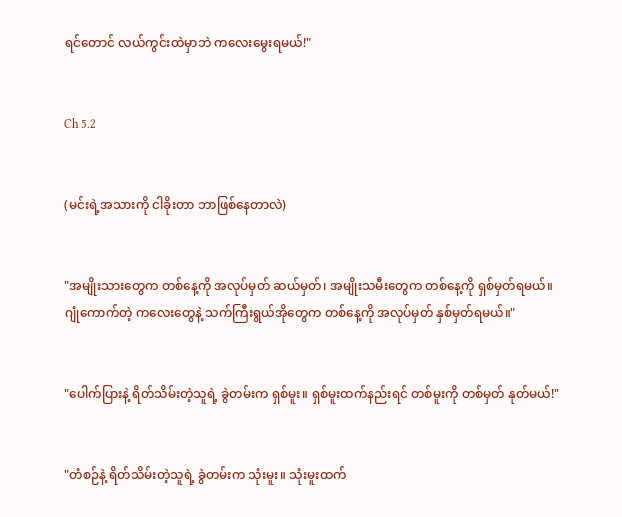ရင်တောင် လယ်ကွင်းထဲမှာဘဲ ကလေးမွေးရမယ်!"


Ch 5.2


(မင်းရဲ့အသားကို ငါခိုးတာ ဘာဖြစ်နေတာလဲ)


"အမျိုးသားတွေက တစ်နေ့ကို အလုပ်မှတ် ဆယ်မှတ်၊ အမျိုးသမီးတွေက တစ်နေ့ကို ရှစ်မှတ်ရမယ်။ ဂျုံကောက်တဲ့ ကလေးတွေနဲ့ သက်ကြီးရွယ်အိုတွေက တစ်နေ့ကို အလုပ်မှတ် နှစ်မှတ်ရမယ်။"


"ပေါက်ပြားနဲ့ ရိတ်သိမ်းတဲ့သူရဲ့ ခွဲတမ်းက ရှစ်မူး။ ရှစ်မူးထက်နည်းရင် တစ်မူးကို တစ်မှတ် နုတ်မယ်!"


"တံစဉ်နဲ့ ရိတ်သိမ်းတဲ့သူရဲ့ ခွဲတမ်းက သုံးမူး။ သုံးမူးထက်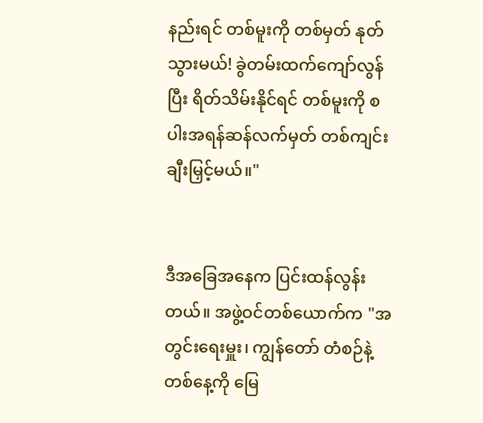နည်းရင် တစ်မူးကို တစ်မှတ် နုတ်သွားမယ်! ခွဲတမ်းထက်ကျော်လွန်ပြီး ရိတ်သိမ်းနိုင်ရင် တစ်မူးကို စပါးအရန်ဆန်လက်မှတ် တစ်ကျင်း ချီးမြှင့်မယ်။"


ဒီအခြေအနေက ပြင်းထန်လွန်းတယ်။ အဖွဲ့ဝင်တစ်ယောက်က "အတွင်းရေးမှူး၊ ကျွန်တော် တံစဉ်နဲ့ တစ်နေ့ကို မြေ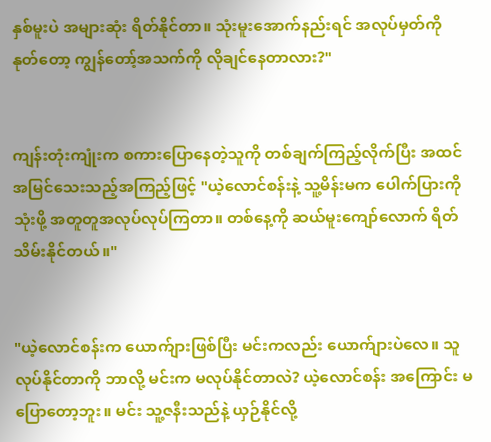နှစ်မူးပဲ အများဆုံး ရိတ်နိုင်တာ။ သုံးမူးအောက်နည်းရင် အလုပ်မှတ်ကို နုတ်တော့ ကျွန်တော့်အသက်ကို လိုချင်နေတာလား?"


ကျန်းတုံးကျုံးက စကားပြောနေတဲ့သူကို တစ်ချက်ကြည့်လိုက်ပြီး အထင်အမြင်သေးသည့်အကြည့်ဖြင့် "ယဲ့လောင်စန်းနဲ့ သူ့မိန်းမက ပေါက်ပြားကိုသုံးဖို့ အတူတူအလုပ်လုပ်ကြတာ။ တစ်နေ့ကို ဆယ်မူးကျော်လောက် ရိတ်သိမ်းနိုင်တယ်။"


"ယဲ့လောင်စန်းက ယောက်ျားဖြစ်ပြီး မင်းကလည်း ယောက်ျားပဲလေ။ သူ လုပ်နိုင်တာကို ဘာလို့ မင်းက မလုပ်နိုင်တာလဲ? ယဲ့လောင်စန်း အကြောင်း မပြောတော့ဘူး။ မင်း သူ့ဇနီးသည်နဲ့ ယှဉ်နိုင်လို့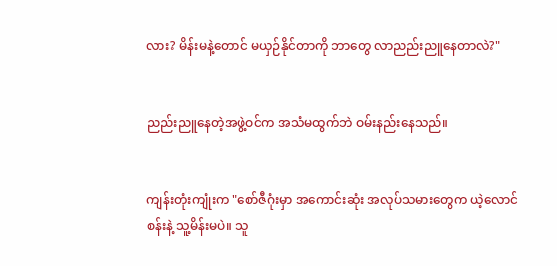လား? မိန်းမနဲ့တောင် မယှဉ်နိုင်တာကို ဘာတွေ လာညည်းညူနေတာလဲ?"


ညည်းညူနေတဲ့အဖွဲ့ဝင်က အသံမထွက်ဘဲ ဝမ်းနည်းနေသည်။


ကျန်းတုံးကျုံးက "စော်ဇီဂုံးမှာ အကောင်းဆုံး အလုပ်သမားတွေက ယဲ့လောင်စန်းနဲ့ သူ့မိန်းမပဲ။ သူ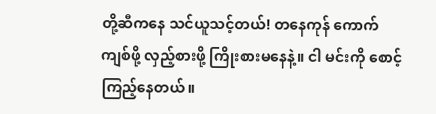တို့ဆီကနေ သင်ယူသင့်တယ်! တနေကုန် ကောက်ကျစ်ဖို့ လှည့်စားဖို့ ကြိုးစားမနေနဲ့။ ငါ မင်းကို စောင့်ကြည့်နေတယ်။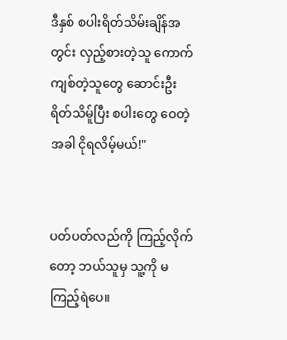ဒီနှစ် စပါးရိတ်သိမ်းချိန်အတွင်း လှည့်စားတဲ့သူ ကောက်ကျစ်တဲ့သူတွေ ဆောင်းဦးရိတ်သိမ်ူပြီး စပါးတွေ ဝေတဲ့အခါ ငိုရလိမ့်မယ်!"


ပတ်ပတ်လည်ကို ကြည့်လိုက်တော့ ဘယ်သူမှ သူ့ကို မကြည့်ရဲပေ။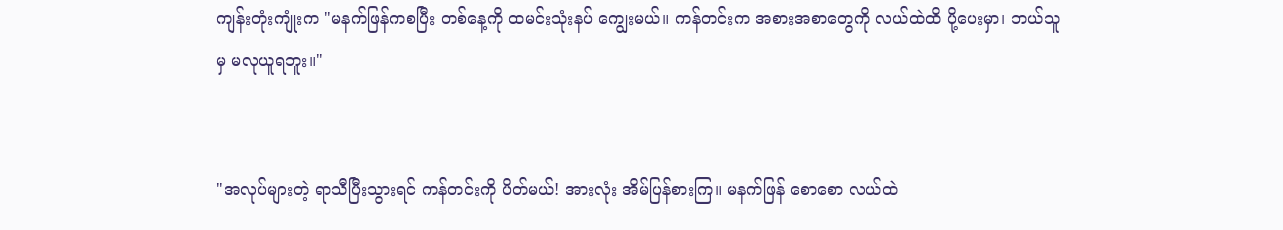ကျန်းတုံးကျုံးက "မနက်ဖြန်ကစပြီး တစ်နေ့ကို ထမင်းသုံးနပ် ကျွေးမယ်။ ကန်တင်းက အစားအစာတွေကို လယ်ထဲထိ ပို့ပေးမှာ၊ ဘယ်သူမှ မလုယူရဘူး။"


"အလုပ်များတဲ့ ရာသီပြီးသွားရင် ကန်တင်းကို ပိတ်မယ်! အားလုံး အိမ်ပြန်စားကြ။ မနက်ဖြန် စောစော လယ်ထဲ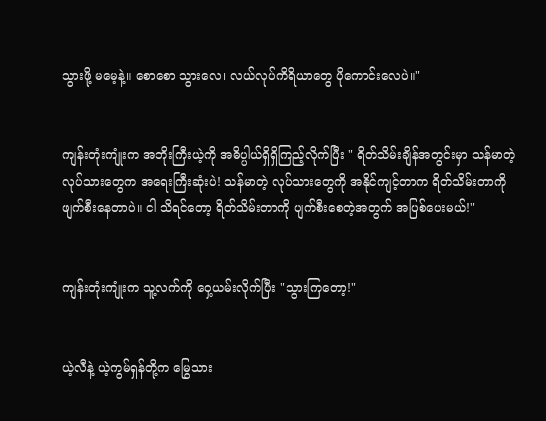သွားဖို့ မမေ့နဲ့။ စောစော သွားလေ၊ လယ်လုပ်ကိရိယာတွေ ပိုကောင်းလေပဲ။"


ကျန်းတုံးကျုံးက အဘိုးကြီးယဲ့ကို အဓိပ္ပါယ်ရှိရှိကြည့်လိုက်ပြီး " ရိတ်သိမ်းချိန်အတွင်းမှာ သန်မာတဲ့ လုပ်သားတွေက အရေးကြီးဆုံးပဲ! သန်မာတဲ့ လုပ်သားတွေကို အနိုင်ကျင့်တာက ရိတ်သိမ်းတာကို ဖျက်စီးနေတာပဲ။ ငါ သိရင်တော့ ရိတ်သိမ်းတာကို ပျက်စီးစေတဲ့အတွက် အပြစ်ပေးမယ်!"


ကျန်းတုံးကျုံးက သူ့လက်ကို ဝှေ့ယမ်းလိုက်ပြီး "သွားကြတော့!"


ယဲ့လီနဲ့ ယဲ့ကွမ်ရှန်တို့က မြွေသား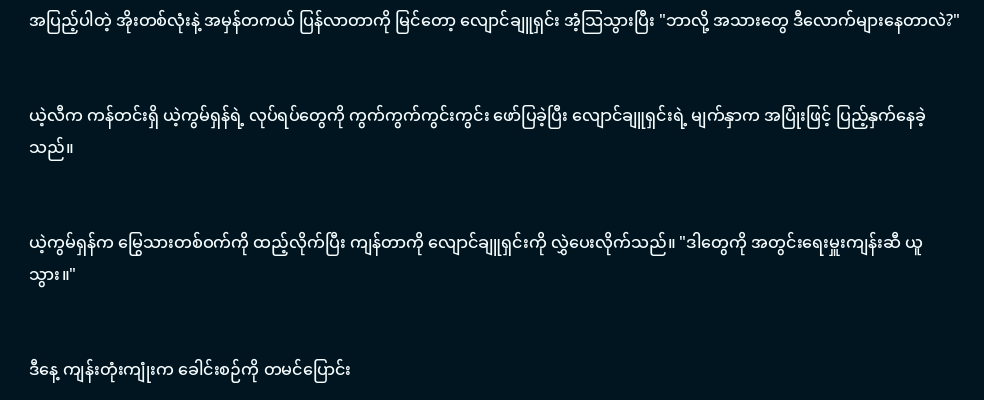အပြည့်ပါတဲ့ အိုးတစ်လုံးနဲ့ အမှန်တကယ် ပြန်လာတာကို မြင်တော့ လျောင်ချူရှင်း အံ့သြသွားပြီး "ဘာလို့ အသားတွေ ဒီလောက်များနေတာလဲ?"


ယဲ့လီက ကန်တင်းရှိ ယဲ့ကွမ်ရှန်ရဲ့ လုပ်ရပ်တွေကို ကွက်ကွက်ကွင်းကွင်း ဖော်ပြခဲ့ပြီး လျောင်ချူရှင်းရဲ့ မျက်နှာက အပြုံးဖြင့် ပြည့်နှက်နေခဲ့သည်။


ယဲ့ကွမ်ရှန်က မြွေသားတစ်ဝက်ကို ထည့်လိုက်ပြီး ကျန်တာကို လျောင်ချူရှင်းကို လွှဲပေးလိုက်သည်။ "ဒါတွေကို အတွင်းရေးမှူးကျန်းဆီ ယူသွား။"


ဒီနေ့ ကျန်းတုံးကျုံးက ခေါင်းစဉ်ကို တမင်ပြောင်း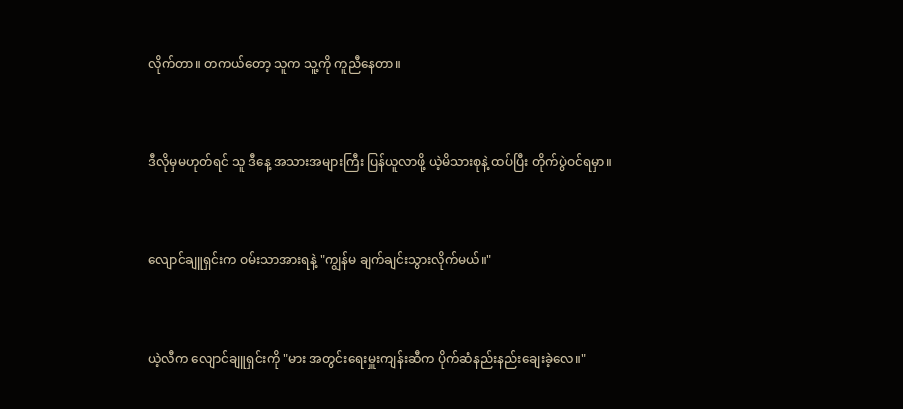လိုက်တာ။ တကယ်တော့ သူက သူ့ကို ကူညီနေတာ။


ဒီလိုမှမဟုတ်ရင် သူ ဒီနေ့ အသားအများကြီး ပြန်ယူလာဖို့ ယဲ့မိသားစုနဲ့ ထပ်ပြီး တိုက်ပွဲဝင်ရမှာ။


လျောင်ချူရှင်းက ဝမ်းသာအားရနဲ့ "ကျွန်မ ချက်ချင်းသွားလိုက်မယ်။"


ယဲ့လီက လျောင်ချူရှင်းကို "မား အတွင်းရေးမှူးကျန်းဆီက ပိုက်ဆံနည်းနည်းချေးခဲ့လေ။"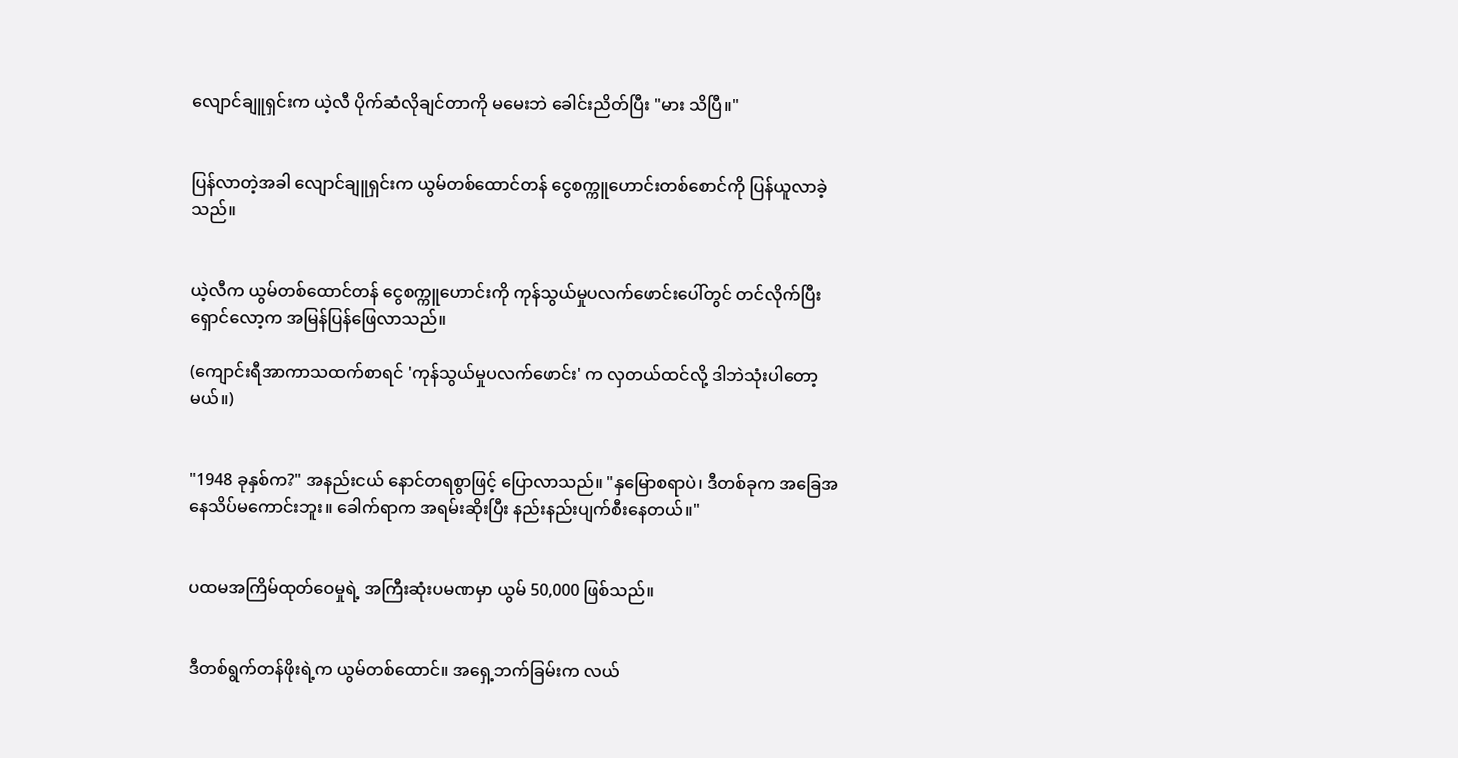လျောင်ချူရှင်းက ယဲ့လီ ပိုက်ဆံလိုချင်တာကို မမေးဘဲ ခေါင်းညိတ်ပြီး "မား သိပြီ။"


ပြန်လာတဲ့အခါ လျောင်ချူရှင်းက ယွမ်တစ်ထောင်တန် ငွေစက္ကူဟောင်းတစ်စောင်ကို ပြန်ယူလာခဲ့သည်။


ယဲ့လီက ယွမ်တစ်ထောင်တန် ငွေစက္ကူဟောင်းကို ကုန်သွယ်မှုပလက်ဖောင်းပေါ်တွင် တင်လိုက်ပြီး ရှောင်လော့က အမြန်ပြန်ဖြေလာသည်။

(ကျောင်းရီအာကာသထက်စာရင် 'ကုန်သွယ်မှုပလက်ဖောင်း' က လှတယ်ထင်လို့ ဒါဘဲသုံးပါတော့မယ်။)


"1948 ခုနှစ်က?" အနည်းငယ် နောင်တရစွာဖြင့် ပြောလာသည်။ "နှမြောစရာပဲ၊ ဒီတစ်ခုက အခြေအနေသိပ်မကောင်းဘူး။ ခေါက်ရာက အရမ်းဆိုးပြီး နည်းနည်းပျက်စီးနေတယ်။"


ပထမအကြိမ်ထုတ်ဝေမှုရဲ့ အကြီးဆုံးပမဏမှာ ယွမ် 50,000 ဖြစ်သည်။


ဒီတစ်ရွက်တန်ဖိုးရဲ့က ယွမ်တစ်ထောင်။ အရှေ့ဘက်ခြမ်းက လယ်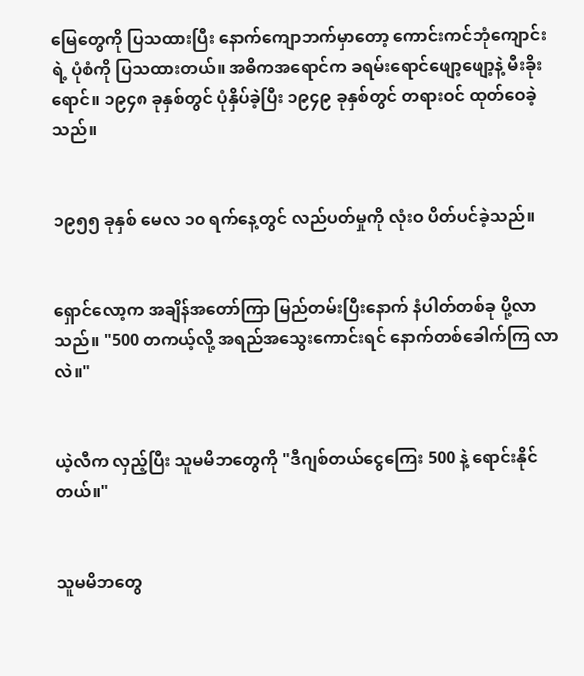မြေတွေကို ပြသထားပြီး နောက်ကျောဘက်မှာတော့ ကောင်းကင်ဘုံကျောင်းရဲ့ ပုံစံကို ပြသထားတယ်။ အဓိကအရောင်က ခရမ်းရောင်ဖျော့ဖျော့နဲ့ မီးခိုးရောင်။ ၁၉၄၈ ခုနှစ်တွင် ပုံနှိပ်ခဲ့ပြီး ၁၉၄၉ ခုနှစ်တွင် တရားဝင် ထုတ်ဝေခဲ့သည်။


၁၉၅၅ ခုနှစ် မေလ ၁၀ ရက်နေ့တွင် လည်ပတ်မှုကို လုံးဝ ပိတ်ပင်ခဲ့သည်။


ရှောင်လော့က အချိန်အတော်ကြာ မြည်တမ်းပြီးနောက် နံပါတ်တစ်ခု ပို့လာသည်။ "500 တကယ့်လို့ အရည်အသွေးကောင်းရင် နောက်တစ်ခေါက်ကြ လာလဲ။"


ယဲ့လီက လှည့်ပြီး သူမမိဘတွေကို "ဒီဂျစ်တယ်ငွေကြေး 500 နဲ့ ရောင်းနိုင်တယ်။"


သူမမိဘတွေ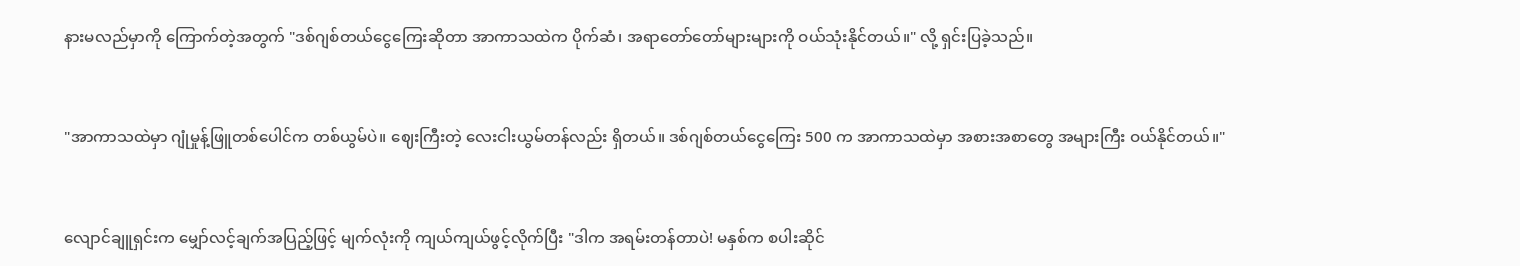နားမလည်မှာကို ကြောက်တဲ့အတွက် "ဒစ်ဂျစ်တယ်ငွေကြေးဆိုတာ အာကာသထဲက ပိုက်ဆံ၊ အရာတော်တော်များများကို ဝယ်သုံးနိုင်တယ်။" လို့ ရှင်းပြခဲ့သည်။


"အာကာသထဲမှာ ဂျုံမှုန့်ဖြူတစ်ပေါင်က တစ်ယွမ်ပဲ။ ဈေးကြီးတဲ့ လေးငါးယွမ်တန်လည်း ရှိတယ်။ ဒစ်ဂျစ်တယ်ငွေကြေး 500 က အာကာသထဲမှာ အစားအစာတွေ အများကြီး ဝယ်နိုင်တယ်။"


လျောင်ချူရှင်းက မျှော်လင့်ချက်အပြည့်ဖြင့် မျက်လုံးကို ကျယ်ကျယ်ဖွင့်လိုက်ပြီး "ဒါက အရမ်းတန်တာပဲ! မနှစ်က စပါးဆိုင်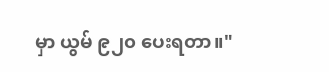မှာ ယွမ် ၉၂၀ ပေးရတာ။"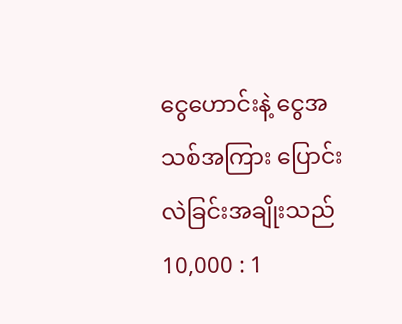ငွေဟောင်းနဲ့ ငွေအသစ်အကြား ပြောင်းလဲခြင်းအချိုးသည် 10,000 : 1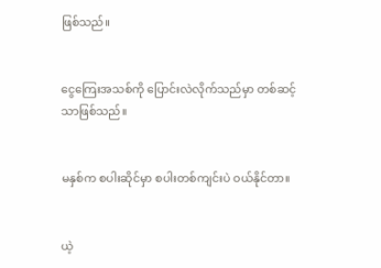ဖြစ်သည်။


ငွေကြေးအသစ်ကို ပြောင်းလဲလိုက်သည်မှာ တစ်ဆင့်သာဖြစ်သည်။


မနှစ်က စပါးဆိုင်မှာ စပါးတစ်ကျင်းပဲ ဝယ်နိုင်တာ။


ယဲ့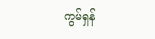ကွမ်ရှန်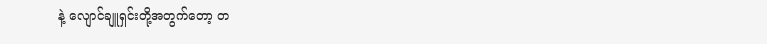နဲ့ လျောင်ချူရှင်းတို့အတွက်တော့ တ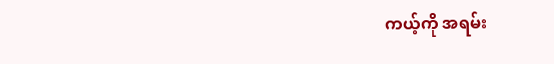ကယ့်ကို အရမ်း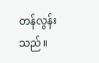တန်လွန်းသည်။